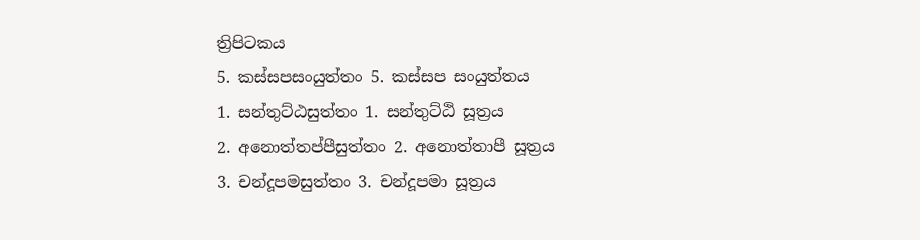ත්‍රිපිටකය
5. කස්සපසංයුත්තං 5. කස්සප සංයුත්තය
1. සන්තුට්ඨසුත්තං 1. සන්තුට්ඨි සූත්‍රය
2. අනොත්තප්පීසුත්තං 2. අනොත්තාපී සූත්‍රය
3. චන්දූපමසුත්තං 3. චන්දූපමා සූත්‍රය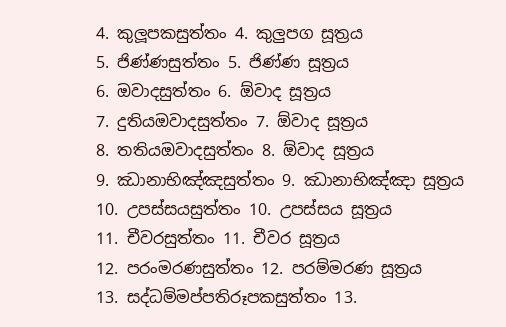4. කුලූපකසුත්තං 4. කුලුපග සූත්‍රය
5. ජිණ්ණසුත්තං 5. ජිණ්ණ සූත්‍රය
6. ඔවාදසුත්තං 6. ඕවාද සූත්‍රය
7. දුතියඔවාදසුත්තං 7. ඕවාද සූත්‍රය
8. තතියඔවාදසුත්තං 8. ඕවාද සූත්‍රය
9. ඣානාභිඤ්ඤසුත්තං 9. ඣානාභිඤ්ඤා සූත්‍රය
10. උපස්සයසුත්තං 10. උපස්සය සූත්‍රය
11. චීවරසුත්තං 11. චීවර සූත්‍රය
12. පරංමරණසුත්තං 12. පරම්මරණ සූත්‍රය
13. සද්ධම්මප්පතිරූපකසුත්තං 13.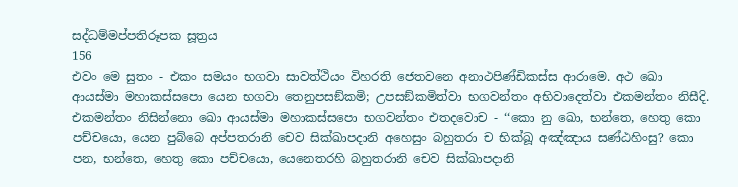සද්ධම්මප්පතිරූපක සූත්‍රය
156
එවං මෙ සුතං - එකං සමයං භගවා සාවත්ථියං විහරති ජෙතවනෙ අනාථපිණ්ඩිකස්ස ආරාමෙ. අථ ඛො ආයස්මා මහාකස්සපො යෙන භගවා තෙනුපසඞ්කමි; උපසඞ්කමිත්වා භගවන්තං අභිවාදෙත්වා එකමන්තං නිසීදි. එකමන්තං නිසින්නො ඛො ආයස්මා මහාකස්සපො භගවන්තං එතදවොච - ‘‘කො නු ඛො, භන්තෙ, හෙතු කො පච්චයො, යෙන පුබ්බෙ අප්පතරානි චෙව සික්ඛාපදානි අහෙසුං බහුතරා ච භික්ඛූ අඤ්ඤාය සණ්ඨහිංසු? කො පන, භන්තෙ, හෙතු කො පච්චයො, යෙනෙතරහි බහුතරානි චෙව සික්ඛාපදානි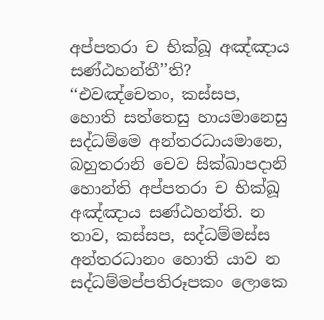අප්පතරා ච භික්ඛූ අඤ්ඤාය සණ්ඨහන්තී’’ති? ‘‘එවඤ්චෙතං, කස්සප, හොති සත්තෙසු හායමානෙසු සද්ධම්මෙ අන්තරධායමානෙ, බහුතරානි චෙව සික්ඛාපදානි හොන්ති අප්පතරා ච භික්ඛූ අඤ්ඤාය සණ්ඨහන්ති. න තාව, කස්සප, සද්ධම්මස්ස අන්තරධානං හොති යාව න සද්ධම්මප්පතිරූපකං ලොකෙ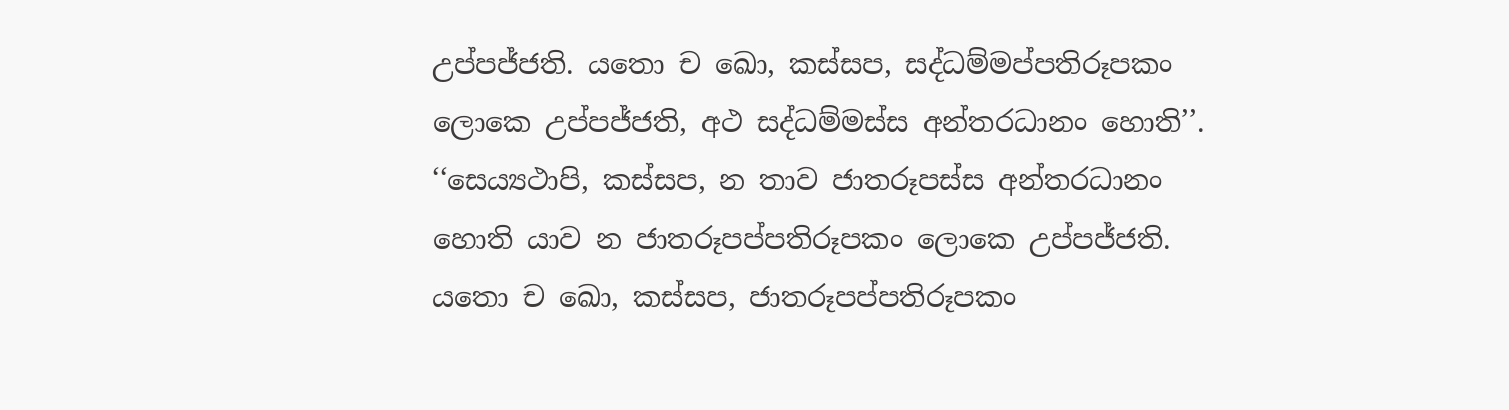උප්පජ්ජති. යතො ච ඛො, කස්සප, සද්ධම්මප්පතිරූපකං ලොකෙ උප්පජ්ජති, අථ සද්ධම්මස්ස අන්තරධානං හොති’’.
‘‘සෙය්‍යථාපි, කස්සප, න තාව ජාතරූපස්ස අන්තරධානං හොති යාව න ජාතරූපප්පතිරූපකං ලොකෙ උප්පජ්ජති. යතො ච ඛො, කස්සප, ජාතරූපප්පතිරූපකං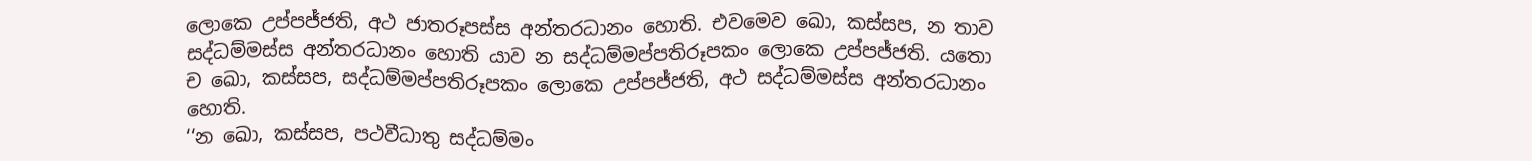ලොකෙ උප්පජ්ජති, අථ ජාතරූපස්ස අන්තරධානං හොති. එවමෙව ඛො, කස්සප, න තාව සද්ධම්මස්ස අන්තරධානං හොති යාව න සද්ධම්මප්පතිරූපකං ලොකෙ උප්පජ්ජති. යතො ච ඛො, කස්සප, සද්ධම්මප්පතිරූපකං ලොකෙ උප්පජ්ජති, අථ සද්ධම්මස්ස අන්තරධානං හොති.
‘‘න ඛො, කස්සප, පථවීධාතු සද්ධම්මං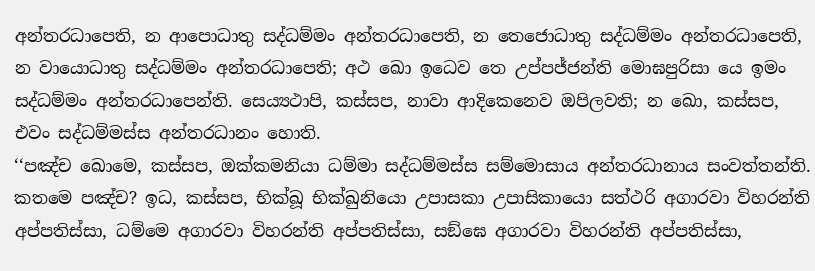අන්තරධාපෙති, න ආපොධාතු සද්ධම්මං අන්තරධාපෙති, න තෙජොධාතු සද්ධම්මං අන්තරධාපෙති, න වායොධාතු සද්ධම්මං අන්තරධාපෙති; අථ ඛො ඉධෙව තෙ උප්පජ්ජන්ති මොඝපුරිසා යෙ ඉමං සද්ධම්මං අන්තරධාපෙන්ති. සෙය්‍යථාපි, කස්සප, නාවා ආදිකෙනෙව ඔපිලවති; න ඛො, කස්සප, එවං සද්ධම්මස්ස අන්තරධානං හොති.
‘‘පඤ්ච ඛොමෙ, කස්සප, ඔක්කමනියා ධම්මා සද්ධම්මස්ස සම්මොසාය අන්තරධානාය සංවත්තන්ති. කතමෙ පඤ්ච? ඉධ, කස්සප, භික්ඛූ භික්ඛුනියො උපාසකා උපාසිකායො සත්ථරි අගාරවා විහරන්ති අප්පතිස්සා, ධම්මෙ අගාරවා විහරන්ති අප්පතිස්සා, සඞ්ඝෙ අගාරවා විහරන්ති අප්පතිස්සා,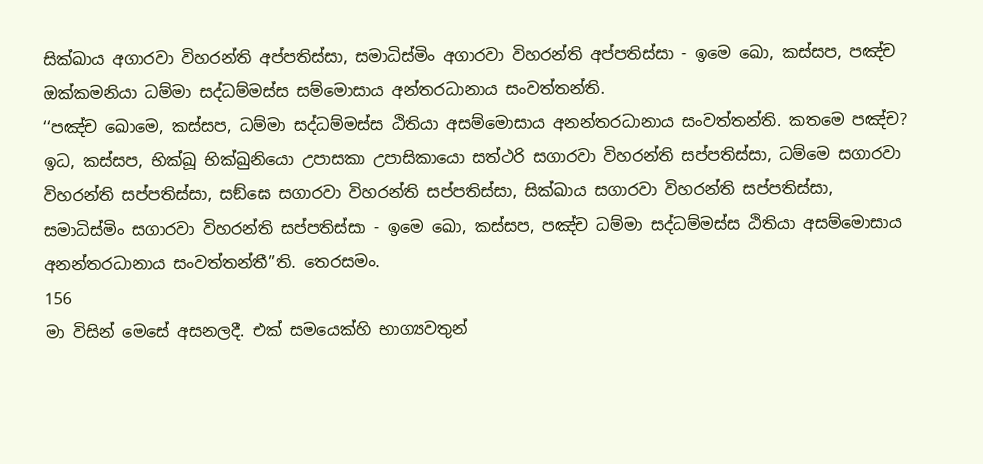සික්ඛාය අගාරවා විහරන්ති අප්පතිස්සා, සමාධිස්මිං අගාරවා විහරන්ති අප්පතිස්සා - ඉමෙ ඛො, කස්සප, පඤ්ච ඔක්කමනියා ධම්මා සද්ධම්මස්ස සම්මොසාය අන්තරධානාය සංවත්තන්ති.
‘‘පඤ්ච ඛොමෙ, කස්සප, ධම්මා සද්ධම්මස්ස ඨිතියා අසම්මොසාය අනන්තරධානාය සංවත්තන්ති. කතමෙ පඤ්ච? ඉධ, කස්සප, භික්ඛූ භික්ඛුනියො උපාසකා උපාසිකායො සත්ථරි සගාරවා විහරන්ති සප්පතිස්සා, ධම්මෙ සගාරවා විහරන්ති සප්පතිස්සා, සඞ්ඝෙ සගාරවා විහරන්ති සප්පතිස්සා, සික්ඛාය සගාරවා විහරන්ති සප්පතිස්සා, සමාධිස්මිං සගාරවා විහරන්ති සප්පතිස්සා - ඉමෙ ඛො, කස්සප, පඤ්ච ධම්මා සද්ධම්මස්ස ඨිතියා අසම්මොසාය අනන්තරධානාය සංවත්තන්තී’’ති. තෙරසමං.
156
මා විසින් මෙසේ අසනලදී. එක් සමයෙක්හි භාග්‍යවතුන්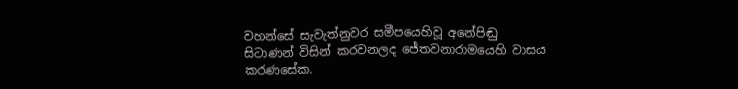වහන්සේ සැවැත්නුවර සමීපයෙහිවූ අනේපිඬු සිටාණන් විසින් කරවනලද ජේතවනාරාමයෙහි වාසය කරණසේක.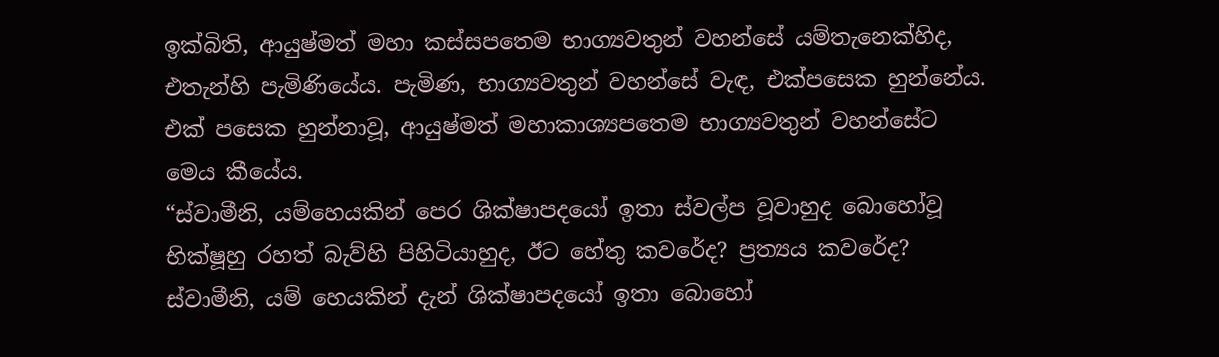ඉක්බිති, ආයුෂ්මත් මහා කස්සපතෙම භාග්‍යවතුන් වහන්සේ යම්තැනෙක්හිද, එතැන්හි පැමිණියේය. පැමිණ, භාග්‍යවතුන් වහන්සේ වැඳ, එක්පසෙක හුන්නේය. එක් පසෙක හුන්නාවූ, ආයුෂ්මත් මහාකාශ්‍යපතෙම භාග්‍යවතුන් වහන්සේට මෙය කීයේය.
“ස්වාමීනි, යම්හෙයකින් පෙර ශික්ෂාපදයෝ ඉතා ස්වල්ප වූවාහුද බොහෝවූ භික්ෂූහු රහත් බැව්හි පිහිටියාහුද, ඊට හේතු කවරේද? ප්‍රත්‍යය කවරේද? ස්වාමීනි, යම් හෙයකින් දැන් ශික්ෂාපදයෝ ඉතා බොහෝ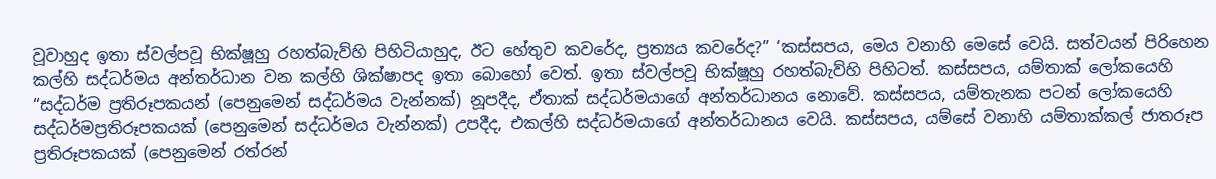වූවාහුද ඉතා ස්වල්පවූ භික්ෂූහු රහත්බැව්හි පිහිටියාහුද, ඊට හේතුව කවරේද, ප්‍රත්‍යය කවරේද?” ‘කස්සපය, මෙය වනාහි මෙසේ වෙයි. සත්වයන් පිරිහෙන කල්හි සද්ධර්මය අන්තර්ධාන වන කල්හි ශික්ෂාපද ඉතා බොහෝ වෙත්. ඉතා ස්වල්පවූ භික්ෂූහු රහත්බැව්හි පිහිටත්. කස්සපය, යම්තාක් ලෝකයෙහි “සද්ධර්ම ප්‍රතිරූපකයන් (පෙනුමෙන් සද්ධර්මය වැන්නක්) නූපදීද, ඒතාක් සද්ධර්මයාගේ අන්තර්ධානය නොවේ. කස්සපය, යම්තැනක පටන් ලෝකයෙහි සද්ධර්මප්‍රතිරූපකයක් (පෙනුමෙන් සද්ධර්මය වැන්නක්) උපදීද, එකල්හි සද්ධර්මයාගේ අන්තර්ධානය වෙයි. කස්සපය, යම්සේ වනාහි යම්තාක්කල් ජාතරූප ප්‍රතිරූපකයක් (පෙනුමෙන් රත්රන්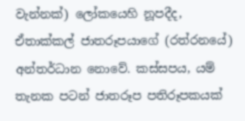වැන්නක්) ලෝකයෙහි නූපදීද, ඒතාක්කල් ජාතරූපයාගේ (රත්රනයේ) අන්තර්ධාන නොවේ. කස්සපය, යම් තැනක පටන් ජාතරූප පතිරූපකයක්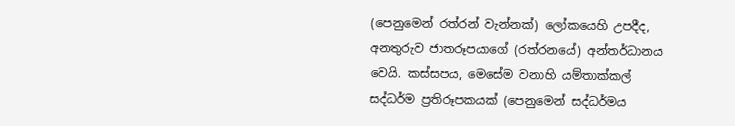(පෙනුමෙන් රත්රන් වැන්නක්) ලෝකයෙහි උපදීද, අනතුරුව ජාතරූපයාගේ (රත්රනයේ) අන්තර්ධානය වෙයි. කස්සපය, මෙසේම වනාහි යම්තාක්කල් සද්ධර්ම ප්‍රතිරූපකයක් (පෙනුමෙන් සද්ධර්මය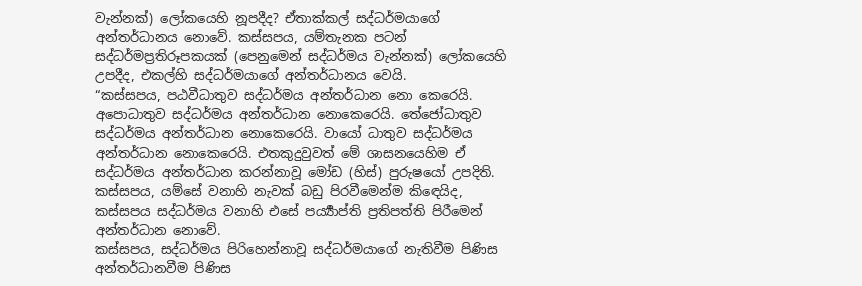වැන්නක්) ලෝකයෙහි නූපදීද? ඒතාක්කල් සද්ධර්මයාගේ අන්තර්ධානය නොවේ. කස්සපය, යම්තැනක පටන් සද්ධර්මප්‍රතිරූපකයක් (පෙනුමෙන් සද්ධර්මය වැන්නක්) ලෝකයෙහි උපදීද, එකල්හි සද්ධර්මයාගේ අන්තර්ධානය වෙයි.
“කස්සපය, පඨවීධාතුව සද්ධර්මය අන්තර්ධාන නො කෙරෙයි. අපොධාතුව සද්ධර්මය අන්තර්ධාන නොකෙරෙයි. තේජෝධාතුව සද්ධර්මය අන්තර්ධාන නොකෙරෙයි. වායෝ ධාතුව සද්ධර්මය අන්තර්ධාන නොකෙරෙයි. එතකුදුවුවත් මේ ශාසනයෙහිම ඒ සද්ධර්මය අන්තර්ධාන කරන්නාවූ මෝඩ (හිස්) පුරුෂයෝ උපදිති. කස්සපය, යම්සේ වනාහි නැවක් බඩු පිරවීමෙන්ම කිඳෙයිද, කස්සපය සද්ධර්මය වනාහි එසේ පර්‍ය්‍යාප්ති ප්‍රතිපත්ති පිරීමෙන් අන්තර්ධාන නොවේ.
කස්සපය, සද්ධර්මය පිරිහෙන්නාවූ සද්ධර්මයාගේ නැතිවීම පිණිස අන්තර්ධානවීම පිණිස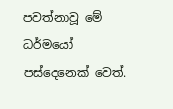පවත්නාවූ මේ ධර්මයෝ පස්දෙනෙක් වෙත්.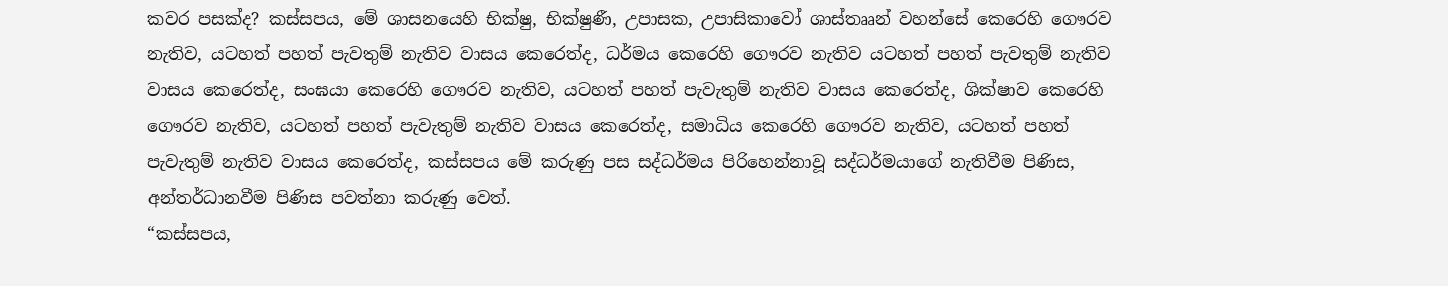කවර පසක්ද? කස්සපය, මේ ශාසනයෙහි භික්ෂු, භික්ෂුණී, උපාසක, උපාසිකාවෝ ශාස්තෲන් වහන්සේ කෙරෙහි ගෞරව නැතිව, යටහත් පහත් පැවතුම් නැතිව වාසය කෙරෙත්ද, ධර්මය කෙරෙහි ගෞරව නැතිව යටහත් පහත් පැවතුම් නැතිව වාසය කෙරෙත්ද, සංඝයා කෙරෙහි ගෞරව නැතිව, යටහත් පහත් පැවැතුම් නැතිව වාසය කෙරෙත්ද, ශික්ෂාව කෙරෙහි ගෞරව නැතිව, යටහත් පහත් පැවැතුම් නැතිව වාසය කෙරෙත්ද, සමාධිය කෙරෙහි ගෞරව නැතිව, යටහත් පහත් පැවැතුම් නැතිව වාසය කෙරෙත්ද, කස්සපය මේ කරුණු පස සද්ධර්මය පිරිහෙන්නාවූ සද්ධර්මයාගේ නැතිවීම පිණිස, අන්තර්ධානවීම පිණිස පවත්නා කරුණු වෙත්.
“කස්සපය,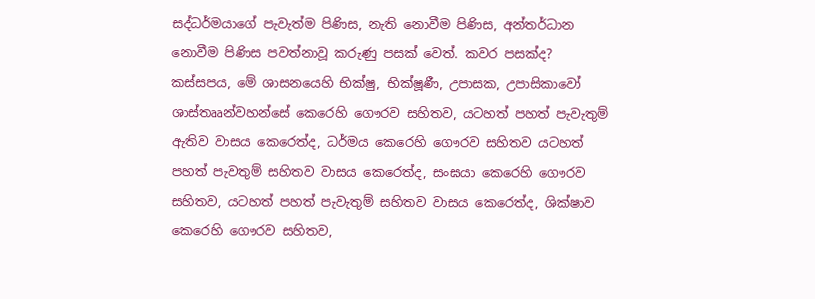සද්ධර්මයාගේ පැවැත්ම පිණිස, නැති නොවීම පිණිස, අන්තර්ධාන නොවීම පිණිස පවත්නාවූ කරුණු පසක් වෙත්. කවර පසක්ද? කස්සපය, මේ ශාසනයෙහි භික්ෂු, භික්ෂූණී, උපාසක, උපාසිකාවෝ ශාස්තෲන්වහන්සේ කෙරෙහි ගෞරව සහිතව, යටහත් පහත් පැවැතුම් ඇතිව වාසය කෙරෙත්ද, ධර්මය කෙරෙහි ගෞරව සහිතව යටහත් පහත් පැවතුම් සහිතව වාසය කෙරෙත්ද, සංඝයා කෙරෙහි ගෞරව සහිතව, යටහත් පහත් පැවැතුම් සහිතව වාසය කෙරෙත්ද, ශික්ෂාව කෙරෙහි ගෞරව සහිතව,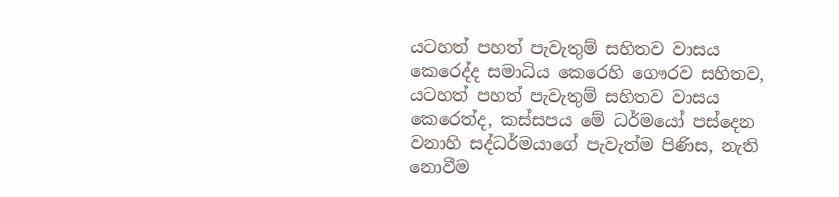යටහත් පහත් පැවැතුම් සහිතව වාසය කෙරෙද්ද සමාධිය කෙරෙහි ගෞරව සහිතව, යටහත් පහත් පැවැතුම් සහිතව වාසය කෙරෙත්ද, කස්සපය මේ ධර්මයෝ පස්දෙන වනාහි සද්ධර්මයාගේ පැවැත්ම පිණිස, නැති නොවීම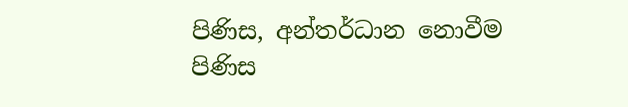පිණිස, අන්තර්ධාන නොවීම පිණිස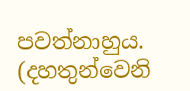පවත්නාහුය.
(දහතුන්වෙනි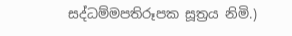සද්ධම්මපතිරූපක සූත්‍රය නිමි.)